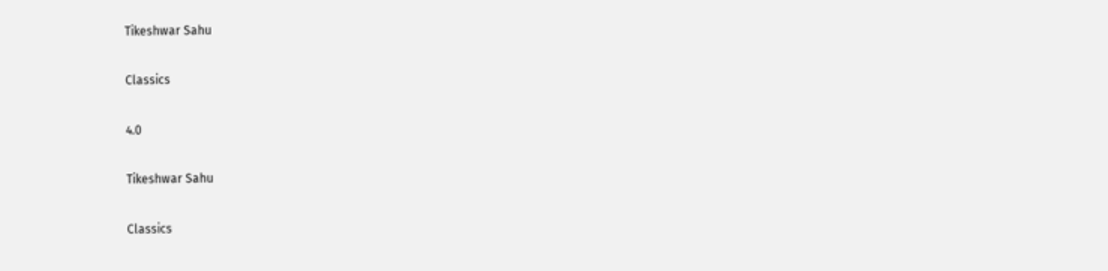Tikeshwar Sahu

Classics

4.0

Tikeshwar Sahu

Classics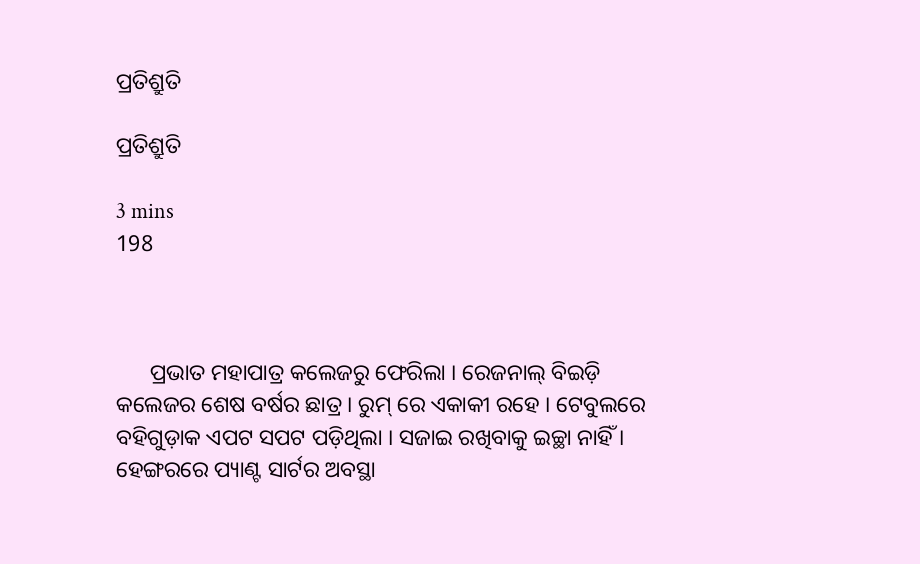ପ୍ରତିଶ୍ରୁତି

ପ୍ରତିଶ୍ରୁତି

3 mins
198



      ପ୍ରଭାତ ମହାପାତ୍ର କଲେଜରୁ ଫେରିଲା । ରେଜନାଲ୍ ବିଇଡ଼ି କଲେଜର ଶେଷ ବର୍ଷର ଛାତ୍ର । ରୁମ୍ ରେ ଏକାକୀ ରହେ । ଟେବୁଲରେ ବହିଗୁଡ଼ାକ ଏପଟ ସପଟ ପଡ଼ିଥିଲା । ସଜାଇ ରଖିବାକୁ ଇଚ୍ଛା ନାହିଁ । ହେଙ୍ଗରରେ ପ୍ୟାଣ୍ଟ ସାର୍ଟର ଅବସ୍ଥା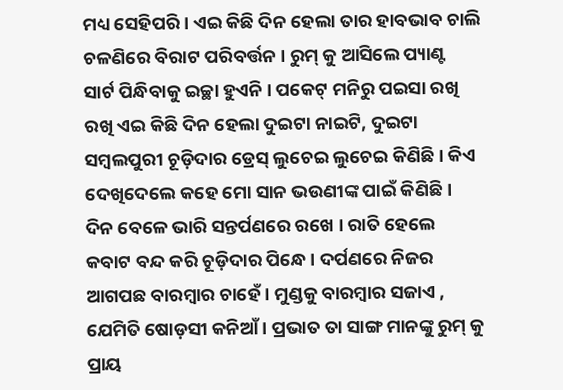ମଧ୍ୟ ସେହିପରି । ଏଇ କିଛି ଦିନ ହେଲା ତାର ହାବଭାବ ଚାଲି ଚଳଣିରେ ବିରାଟ ପରିବର୍ତ୍ତନ । ରୁମ୍ କୁ ଆସିଲେ ପ୍ୟାଣ୍ଟ ସାର୍ଟ ପିନ୍ଧିବାକୁ ଇଚ୍ଛା ହୁଏନି । ପକେଟ୍ ମନିରୁ ପଇସା ରଖି ରଖି ଏଇ କିଛି ଦିନ ହେଲା ଦୁଇଟା ନାଇଟି, ଦୁଇଟା ସମ୍ବଲପୁରୀ ଚୂଡ଼ିଦାର ଡ୍ରେସ୍ ଲୁଚେଇ ଲୁଚେଇ କିଣିଛି । କିଏ ଦେଖିଦେଲେ କହେ ମୋ ସାନ ଭଉଣୀଙ୍କ ପାଇଁ କିଣିଛି । ଦିନ ବେଳେ ଭାରି ସନ୍ତର୍ପଣରେ ରଖେ । ରାତି ହେଲେ କବାଟ ବନ୍ଦ କରି ଚୂଡ଼ିଦାର ପିନ୍ଧେ । ଦର୍ପଣରେ ନିଜର ଆଗପଛ ବାରମ୍ବାର ଚାହେଁ । ମୁଣ୍ଡକୁ ବାରମ୍ବାର ସଜାଏ , ଯେମିତି ଷୋଡ଼ସୀ କନିଆଁ । ପ୍ରଭାତ ତା ସାଙ୍ଗ ମାନଙ୍କୁ ରୁମ୍ କୁ ପ୍ରାୟ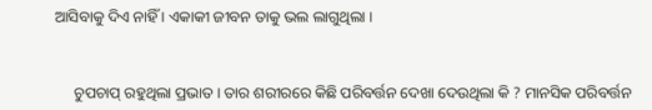ଆସିବାକୁ ଦିଏ ନାହିଁ । ଏକାକୀ ଜୀବନ ତାକୁ ଭଲ ଲାଗୁଥିଲା ।


     ଚୁପଚାପ୍ ରହୁଥିଲା ପ୍ରଭାତ । ତାର ଶରୀରରେ କିଛି ପରିବର୍ତ୍ତନ ଦେଖା ଦେଉଥିଲା କି ? ମାନସିକ ପରିବର୍ତ୍ତନ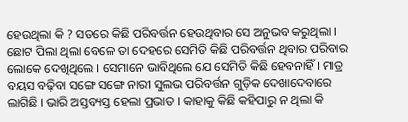ହେଉଥିଲା କି ? ସତରେ କିଛି ପରିବର୍ତ୍ତନ ହେଉଥିବାର ସେ ଅନୁଭବ କରୁଥିଲା । ଛୋଟ ପିଲା ଥିଲା ବେଳେ ତା ଦେହରେ ସେମିତି କିଛି ପରିବର୍ତ୍ତନ ଥିବାର ପରିବାର ଲୋକେ ଦେଖିଥିଲେ । ସେମାନେ ଭାବିଥିଲେ ଯେ ସେମିତି କିଛି ହେବନାହିଁ । ମାତ୍ର ବୟସ ବଢ଼ିବା ସଙ୍ଗେ ସଙ୍ଗେ ନାରୀ ସୁଲଭ ପରିବର୍ତ୍ତନ ଗୁଡ଼ିକ ଦେଖାଦେବାରେ ଲାଗିଛି । ଭାରି ଅସ୍ତବ୍ୟସ୍ତ ହେଲା ପ୍ରଭାତ । କାହାକୁ କିଛି କହିପାରୁ ନ ଥିଲା କି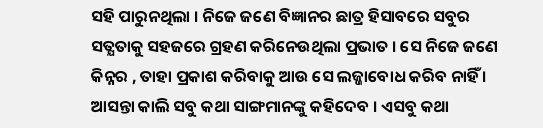ସହି ପାରୁନଥିଲା । ନିଜେ ଜଣେ ବିଜ୍ଞାନର ଛାତ୍ର ହିସାବରେ ସବୁର ସତ୍ଯତାକୁ ସହଜରେ ଗ୍ରହଣ କରିନେଉଥିଲା ପ୍ରଭାତ । ସେ ନିଜେ ଜଣେ କିନ୍ନର , ତାହା ପ୍ରକାଶ କରିବାକୁ ଆଉ ସେ ଲଜ୍ଜାବୋଧ କରିବ ନାହିଁ । ଆସନ୍ତା କାଲି ସବୁ କଥା ସାଙ୍ଗମାନଙ୍କୁ କହିଦେବ । ଏସବୁ କଥା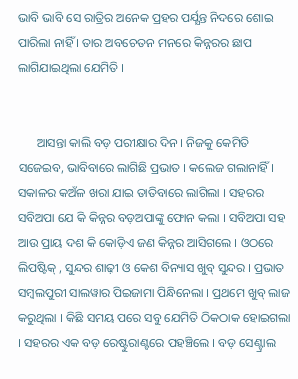ଭାବି ଭାବି ସେ ରାତ୍ରିର ଅନେକ ପ୍ରହର ପର୍ଯ୍ଯନ୍ତ ନିଦରେ ଶୋଇ ପାରିଲା ନାହିଁ । ତାର ଅବଚେତନ ମନରେ କିନ୍ନରର ଛାପ ଲାଗିଯାଇଥିଲା ଯେମିତି ।


      ଆସନ୍ତା କାଲି ବଡ଼ ପରୀକ୍ଷାର ଦିନ । ନିଜକୁ କେମିତି ସଜେଇବ, ଭାବିବାରେ ଲାଗିଛି ପ୍ରଭାତ । କଲେଜ ଗଲାନାହିଁ । ସକାଳର କଅଁଳ ଖରା ଯାଇ ତାତିବାରେ ଲାଗିଲା । ସହରର ସବିଅପା ଯେ କି କିନ୍ନର ବଡ଼ଅପାଙ୍କୁ ଫୋନ କଲା । ସବିଅପା ସହ ଆଉ ପ୍ରାୟ ଦଶ କି କୋଡ଼ିଏ ଜଣ କିନ୍ନର ଆସିଗଲେ । ଓଠରେ ଲିପଷ୍ଟିକ୍ , ସୁନ୍ଦର ଶାଢ଼ୀ ଓ କେଶ ବିନ୍ୟାସ ଖୁବ୍ ସୁନ୍ଦର । ପ୍ରଭାତ ସମ୍ବଲପୁରୀ ସାଲୱାର ପିଇଜାମା ପିନ୍ଧିନେଲା । ପ୍ରଥମେ ଖୁବ୍ ଲାଜ କରୁଥିଲା । କିଛି ସମୟ ପରେ ସବୁ ଯେମିତି ଠିକଠାକ ହୋଇଗଲା । ସହରର ଏକ ବଡ଼ ରେଷ୍ଟୁରାଣ୍ଟରେ ପହଞ୍ଚିଲେ । ବଡ଼ ସେଣ୍ଟ୍ରାଲ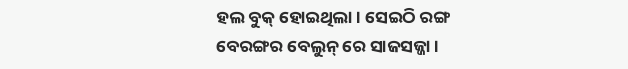ହଲ ବୁକ୍ ହୋଇଥିଲା । ସେଇଠି ରଙ୍ଗ ବେରଙ୍ଗର ବେଲୁନ୍ ରେ ସାଜସଜ୍ଜା ।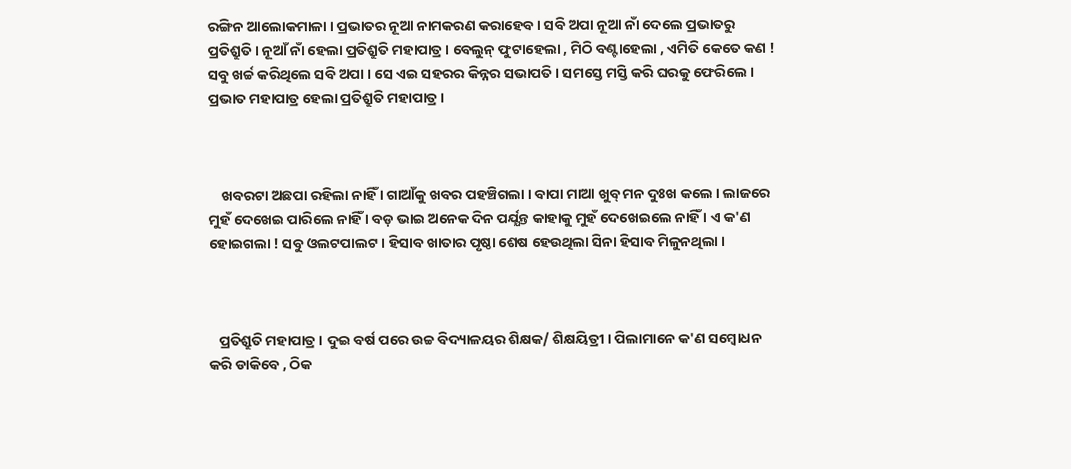ରଙ୍ଗିନ ଆଲୋକମାଳା । ପ୍ରଭାତର ନୂଆ ନାମକରଣ କରାହେବ । ସବି ଅପା ନୂଆ ନାଁ ଦେଲେ ପ୍ରଭାତରୁ ପ୍ରତିଶ୍ରୁତି । ନୂଆଁ ନାଁ ହେଲା ପ୍ରତିଶ୍ରୁତି ମହାପାତ୍ର । ବେଲୁନ୍ ଫୁଟାହେଲା , ମିଠି ବଣ୍ଟାହେଲା , ଏମିତି କେତେ କଣ ! ସବୁ ଖର୍ଚ୍ଚ କରିଥିଲେ ସବି ଅପା । ସେ ଏଇ ସହରର କିନ୍ନର ସଭାପତି । ସମସ୍ତେ ମସ୍ତି କରି ଘରକୁ ଫେରିଲେ । ପ୍ରଭାତ ମହାପାତ୍ର ହେଲା ପ୍ରତିଶ୍ରୁତି ମହାପାତ୍ର ।



    ଖବରଟା ଅଛପା ରହିଲା ନାହିଁ । ଗାଆଁକୁ ଖବର ପହଞ୍ଚିଗଲା । ବାପା ମାଆ ଖୁବ୍ ମନ ଦୁଃଖ କଲେ । ଲାଜରେ ମୁହଁ ଦେଖେଇ ପାରିଲେ ନାହିଁ । ବଡ଼ ଭାଇ ଅନେକ ଦିନ ପର୍ଯ୍ଯନ୍ତ କାହାକୁ ମୁହଁ ଦେଖେଇଲେ ନାହିଁ । ଏ କ'ଣ ହୋଇଗଲା ! ସବୁ ଓଲଟପାଲଟ । ହିସାବ ଖାତାର ପୃଷ୍ଠା ଶେଷ ହେଉଥିଲା ସିନା ହିସାବ ମିଳୁନଥିଲା ।



   ପ୍ରତିଶ୍ରୁତି ମହାପାତ୍ର । ଦୁଇ ବର୍ଷ ପରେ ଉଚ୍ଚ ବିଦ୍ୟାଳୟର ଶିକ୍ଷକ/ ଶିକ୍ଷୟିତ୍ରୀ । ପିଲାମାନେ କ'ଣ ସମ୍ବୋଧନ କରି ଡାକିବେ , ଠିକ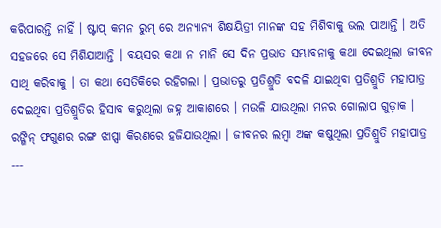କରିପାରନ୍ତି ନାହିଁ । ଷ୍ଟାପ୍ କମନ ରୁମ୍ ରେ ଅନ୍ୟାନ୍ୟ ଶିକ୍ଷୟିତ୍ରୀ ମାନଙ୍କ ସହ ମିଶିବାକୁ ଭଲ ପାଆନ୍ତି । ଅତି ସହଜରେ ସେ ମିଶିଯାଆନ୍ତି । ବୟସର କଥା ନ ମାନି ସେ ଦିନ ପ୍ରଭାତ ସମ୍ଭାବନାକୁ କଥା ଦେଇଥିଲା ଜୀବନ ସାଥି କରିବାକୁ । ତା କଥା ସେତିକିରେ ରହିଗଲା । ପ୍ରଭାତରୁ ପ୍ରତିଶ୍ରୁତି ବଦଳି ଯାଇଥିବା ପ୍ରତିଶ୍ରୁତି ମହାପାତ୍ର ଦେଇଥିବା ପ୍ରତିଶ୍ରୁତିର ହିସାବ କରୁଥିଲା ଜହ୍ନ ଆକାଶରେ । ମଉଳି ଯାଉଥିଲା ମନର ଗୋଲାପ ଗୁଡ଼ାକ । ରଙ୍ଗିନ୍ ଫଗୁଣର ରଙ୍ଗ ଝାପ୍ସା କିରଣରେ ହଜିଯାଉଥିଲା । ଜୀବନର ଲମ୍ବା ଅଙ୍କ କଷୁଥିଲା ପ୍ରତିଶ୍ରୁତି ମହାପାତ୍ର ‐‐‐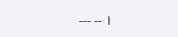‐‐‐ ‐‐ ।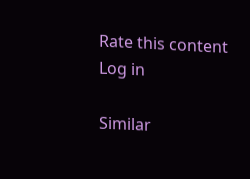Rate this content
Log in

Similar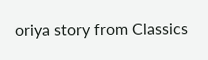oriya story from Classics